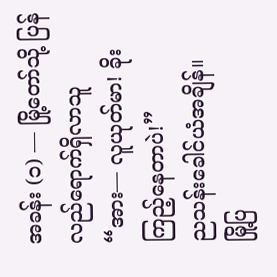အခန်း (၁) — မြို့တော်သို့ ပြန်လည်ရောက်ရှိလာသူ
“အား— လူယုတ်မာ! ခိုးကြည့်နေတာပဲ!”
ညသန်းခေါင်ယံအချိန်။
မြို့ပြ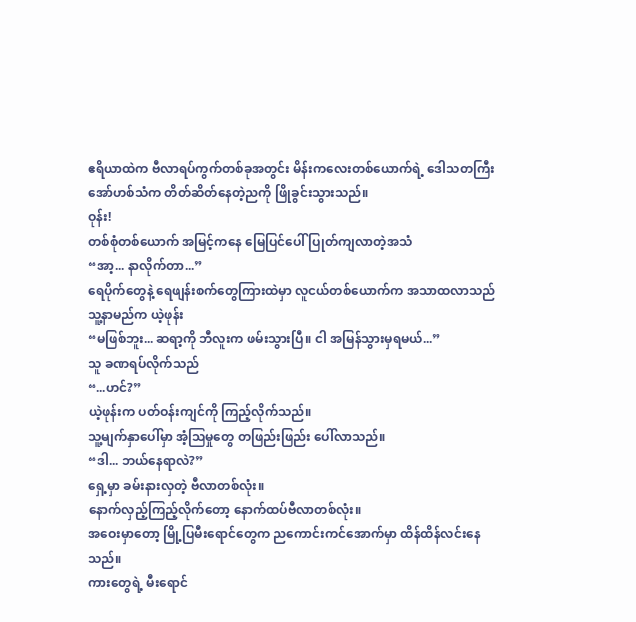ဧရိယာထဲက ဗီလာရပ်ကွက်တစ်ခုအတွင်း မိန်းကလေးတစ်ယောက်ရဲ့ ဒေါသတကြီး အော်ဟစ်သံက တိတ်ဆိတ်နေတဲ့ညကို ဖြိုခွင်းသွားသည်။
ဝုန်း!
တစ်စုံတစ်ယောက် အမြင့်ကနေ မြေပြင်ပေါ် ပြုတ်ကျလာတဲ့အသံ
“အာ့... နာလိုက်တာ...”
ရေပိုက်တွေနဲ့ ရေဖျန်းစက်တွေကြားထဲမှာ လူငယ်တစ်ယောက်က အသာထလာသည်
သူ့နာမည်က ယဲ့ဖုန်း
“မဖြစ်ဘူး... ဆရာ့ကို ဘီလူးက ဖမ်းသွားပြီ။ ငါ အမြန်သွားမှရမယ်...”
သူ ခဏရပ်လိုက်သည်
“...ဟင်?”
ယဲ့ဖုန်းက ပတ်ဝန်းကျင်ကို ကြည့်လိုက်သည်။
သူ့မျက်နှာပေါ်မှာ အံ့ဩမှုတွေ တဖြည်းဖြည်း ပေါ်လာသည်။
“ဒါ... ဘယ်နေရာလဲ?”
ရှေ့မှာ ခမ်းနားလှတဲ့ ဗီလာတစ်လုံး။
နောက်လှည့်ကြည့်လိုက်တော့ နောက်ထပ်ဗီလာတစ်လုံး။
အဝေးမှာတော့ မြို့ပြမီးရောင်တွေက ညကောင်းကင်အောက်မှာ ထိန်ထိန်လင်းနေသည်။
ကားတွေရဲ့ မီးရောင်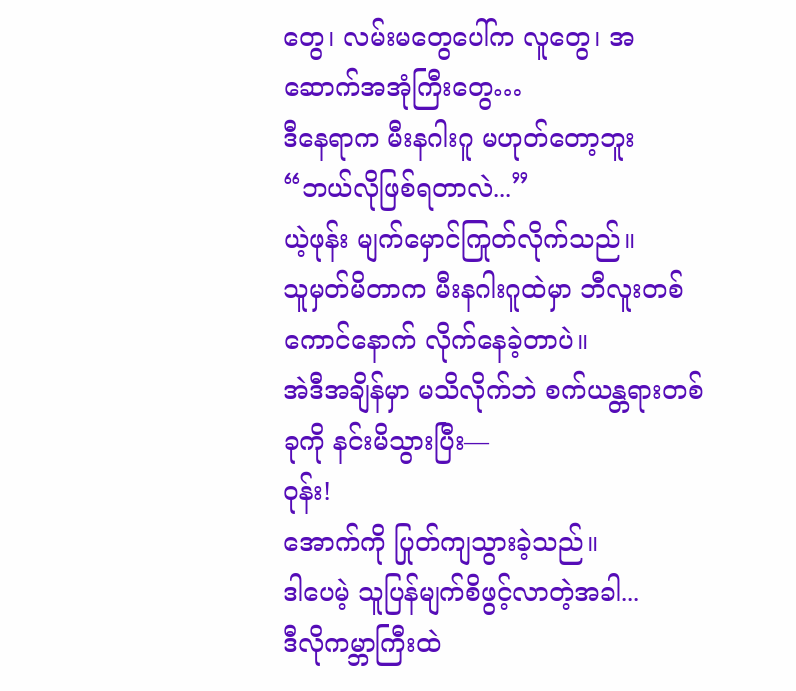တွေ၊ လမ်းမတွေပေါ်က လူတွေ၊ အဆောက်အအုံကြီးတွေ…
ဒီနေရာက မီးနဂါးဂူ မဟုတ်တော့ဘူး
“ဘယ်လိုဖြစ်ရတာလဲ...”
ယဲ့ဖုန်း မျက်မှောင်ကြုတ်လိုက်သည်။
သူမှတ်မိတာက မီးနဂါးဂူထဲမှာ ဘီလူးတစ်ကောင်နောက် လိုက်နေခဲ့တာပဲ။
အဲဒီအချိန်မှာ မသိလိုက်ဘဲ စက်ယန္တရားတစ်ခုကို နင်းမိသွားပြီး—
ဝုန်း!
အောက်ကို ပြုတ်ကျသွားခဲ့သည်။
ဒါပေမဲ့ သူပြန်မျက်စိဖွင့်လာတဲ့အခါ...
ဒီလိုကမ္ဘာကြီးထဲ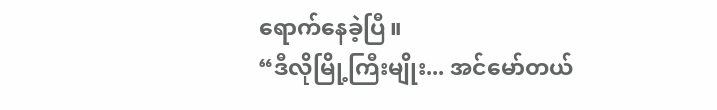ရောက်နေခဲ့ပြီ။
“ဒီလိုမြို့ကြီးမျိုး... အင်မော်တယ်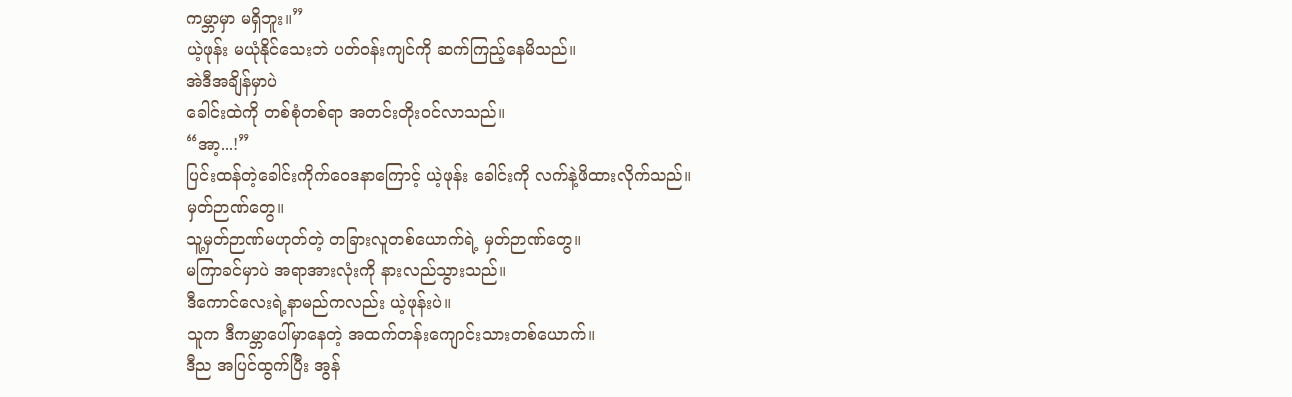ကမ္ဘာမှာ မရှိဘူး။”
ယဲ့ဖုန်း မယုံနိုင်သေးဘဲ ပတ်ဝန်းကျင်ကို ဆက်ကြည့်နေမိသည်။
အဲဒီအချိန်မှာပဲ
ခေါင်းထဲကို တစ်စုံတစ်ရာ အတင်းတိုးဝင်လာသည်။
“အာ့...!”
ပြင်းထန်တဲ့ခေါင်းကိုက်ဝေဒနာကြောင့် ယဲ့ဖုန်း ခေါင်းကို လက်နဲ့ဖိထားလိုက်သည်။
မှတ်ဉာဏ်တွေ။
သူ့မှတ်ဉာဏ်မဟုတ်တဲ့ တခြားလူတစ်ယောက်ရဲ့ မှတ်ဉာဏ်တွေ။
မကြာခင်မှာပဲ အရာအားလုံးကို နားလည်သွားသည်။
ဒီကောင်လေးရဲ့နာမည်ကလည်း ယဲ့ဖုန်းပဲ။
သူက ဒီကမ္ဘာပေါ်မှာနေတဲ့ အထက်တန်းကျောင်းသားတစ်ယောက်။
ဒီည အပြင်ထွက်ပြီး အွန်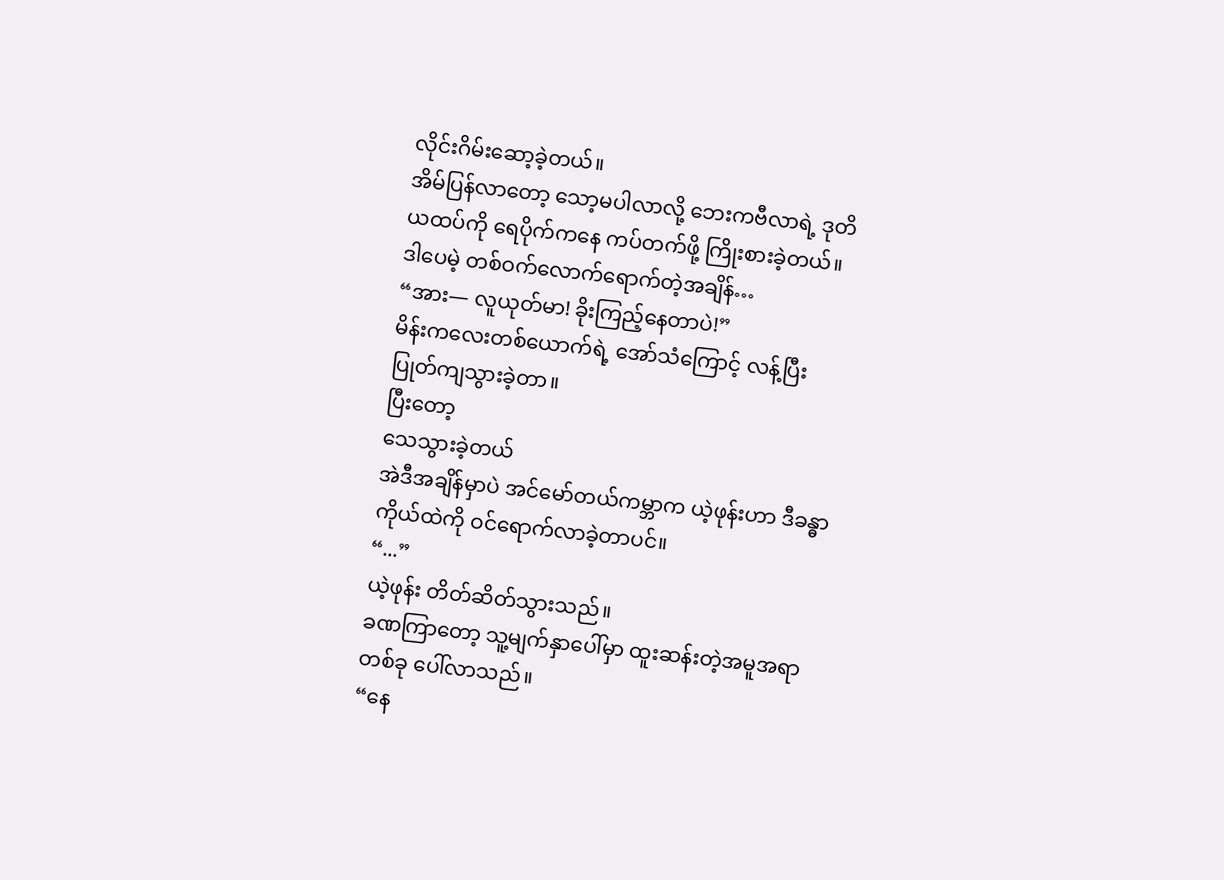လိုင်းဂိမ်းဆော့ခဲ့တယ်။
အိမ်ပြန်လာတော့ သော့မပါလာလို့ ဘေးကဗီလာရဲ့ ဒုတိယထပ်ကို ရေပိုက်ကနေ ကပ်တက်ဖို့ ကြိုးစားခဲ့တယ်။
ဒါပေမဲ့ တစ်ဝက်လောက်ရောက်တဲ့အချိန်…
“အား— လူယုတ်မာ! ခိုးကြည့်နေတာပဲ!”
မိန်းကလေးတစ်ယောက်ရဲ့ အော်သံကြောင့် လန့်ပြီး ပြုတ်ကျသွားခဲ့တာ။
ပြီးတော့
သေသွားခဲ့တယ်
အဲဒီအချိန်မှာပဲ အင်မော်တယ်ကမ္ဘာက ယဲ့ဖုန်းဟာ ဒီခန္ဓာကိုယ်ထဲကို ဝင်ရောက်လာခဲ့တာပင်။
“...”
ယဲ့ဖုန်း တိတ်ဆိတ်သွားသည်။
ခဏကြာတော့ သူ့မျက်နှာပေါ်မှာ ထူးဆန်းတဲ့အမူအရာတစ်ခု ပေါ်လာသည်။
“နေ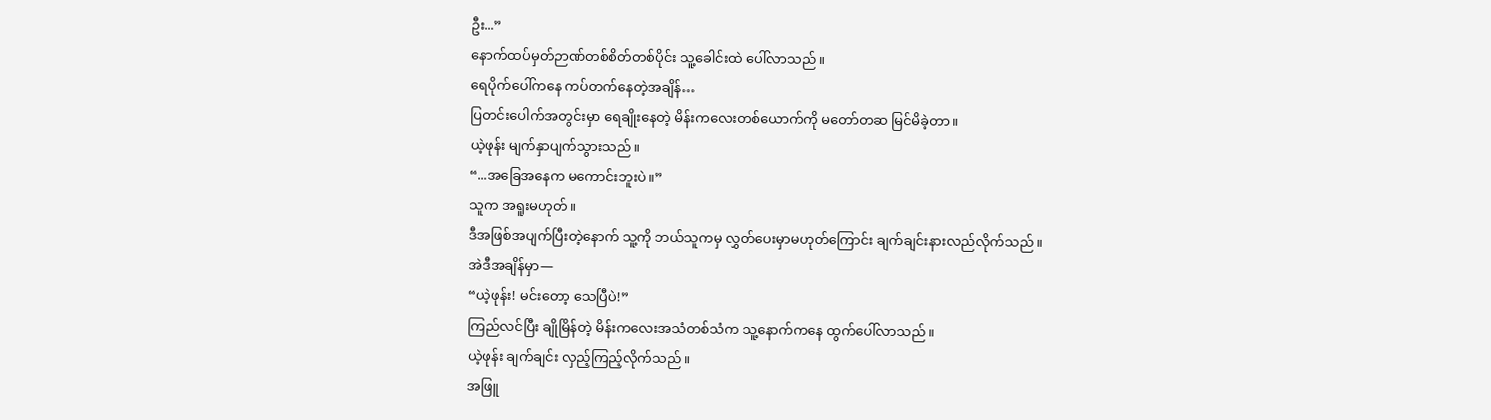ဦး...”
နောက်ထပ်မှတ်ဉာဏ်တစ်စိတ်တစ်ပိုင်း သူ့ခေါင်းထဲ ပေါ်လာသည်။
ရေပိုက်ပေါ်ကနေ ကပ်တက်နေတဲ့အချိန်…
ပြတင်းပေါက်အတွင်းမှာ ရေချိုးနေတဲ့ မိန်းကလေးတစ်ယောက်ကို မတော်တဆ မြင်မိခဲ့တာ။
ယဲ့ဖုန်း မျက်နှာပျက်သွားသည်။
“...အခြေအနေက မကောင်းဘူးပဲ။”
သူက အရူးမဟုတ်။
ဒီအဖြစ်အပျက်ပြီးတဲ့နောက် သူ့ကို ဘယ်သူကမှ လွှတ်ပေးမှာမဟုတ်ကြောင်း ချက်ချင်းနားလည်လိုက်သည်။
အဲဒီအချိန်မှာ—
“ယဲ့ဖုန်း! မင်းတော့ သေပြီပဲ!”
ကြည်လင်ပြီး ချိုမြိန်တဲ့ မိန်းကလေးအသံတစ်သံက သူ့နောက်ကနေ ထွက်ပေါ်လာသည်။
ယဲ့ဖုန်း ချက်ချင်း လှည့်ကြည့်လိုက်သည်။
အဖြူ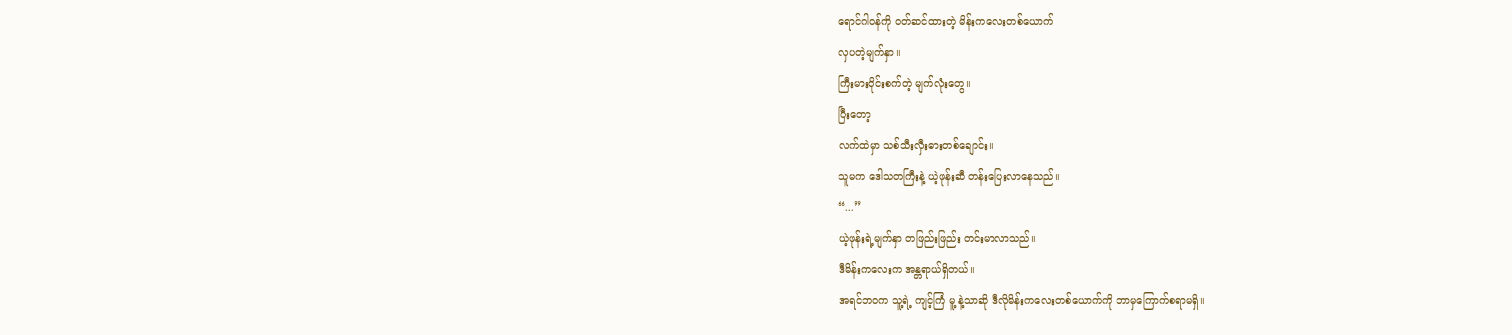ရောင်ဂါဝန်ကို ဝတ်ဆင်ထားတဲ့ မိန်းကလေးတစ်ယောက်
လှပတဲ့မျက်နှာ။
ကြီးမားဝိုင်းစက်တဲ့ မျက်လုံးတွေ။
ပြီးတော့
လက်ထဲမှာ သစ်သီးလှီးဓားတစ်ချောင်း။
သူမက ဒေါသတကြီးနဲ့ ယဲ့ဖုန်းဆီ တန်းပြေးလာနေသည်။
“...”
ယဲ့ဖုန်းရဲ့မျက်နှာ တဖြည်းဖြည်း တင်းမာလာသည်။
ဒီမိန်းကလေးက အန္တရာယ်ရှိတယ်။
အရင်ဘဝက သူ့ရဲ့ ကျင့်ကြံ မူ့ နဲ့သာဆို ဒီလိုမိန်းကလေးတစ်ယောက်ကို ဘာမှကြောက်စရာမရှိ။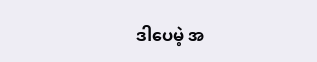ဒါပေမဲ့ အ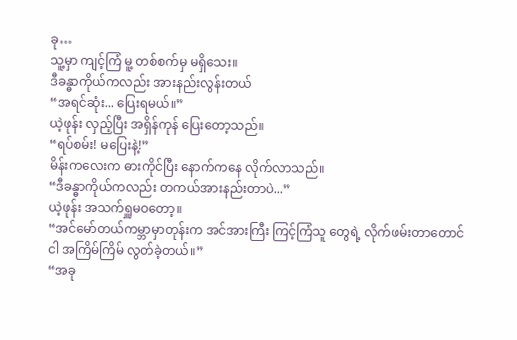ခု…
သူ့မှာ ကျင့်ကြံ မူ့ တစ်စက်မှ မရှိသေး။
ဒီခန္ဓာကိုယ်ကလည်း အားနည်းလွန်းတယ်
“အရင်ဆုံး... ပြေးရမယ်။”
ယဲ့ဖုန်း လှည့်ပြီး အရှိန်ကုန် ပြေးတော့သည်။
“ရပ်စမ်း! မပြေးနဲ့!”
မိန်းကလေးက ဓားကိုင်ပြီး နောက်ကနေ လိုက်လာသည်။
“ဒီခန္ဓာကိုယ်ကလည်း တကယ်အားနည်းတာပဲ...”
ယဲ့ဖုန်း အသက်ရှူမဝတော့။
“အင်မော်တယ်ကမ္ဘာမှာတုန်းက အင်အားကြီး ကြင့်ကြံသူ တွေရဲ့ လိုက်ဖမ်းတာတောင် ငါ အကြိမ်ကြိမ် လွတ်ခဲ့တယ်။”
“အခု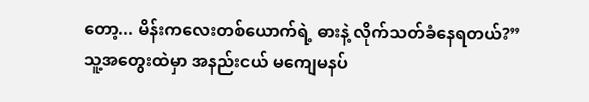တော့... မိန်းကလေးတစ်ယောက်ရဲ့ ဓားနဲ့ လိုက်သတ်ခံနေရတယ်?”
သူ့အတွေးထဲမှာ အနည်းငယ် မကျေမနပ်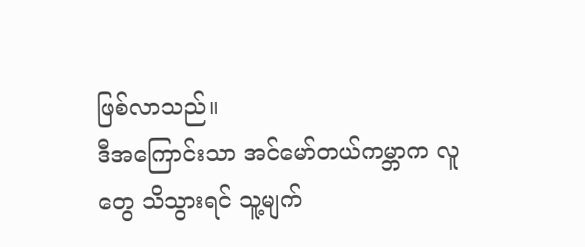ဖြစ်လာသည်။
ဒီအကြောင်းသာ အင်မော်တယ်ကမ္ဘာက လူတွေ သိသွားရင် သူ့မျက်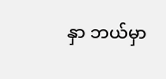နှာ ဘယ်မှာ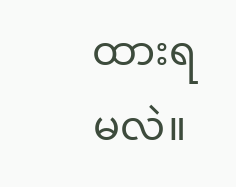ထားရမလဲ။